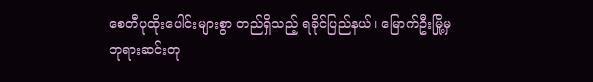စေတီပုထိုးပေါင်းများစွာ တည်ရှိသည့် ရခိုင်ပြည်နယ်၊ မြောက်ဦးမြို့မှ ဘုရားဆင်းတု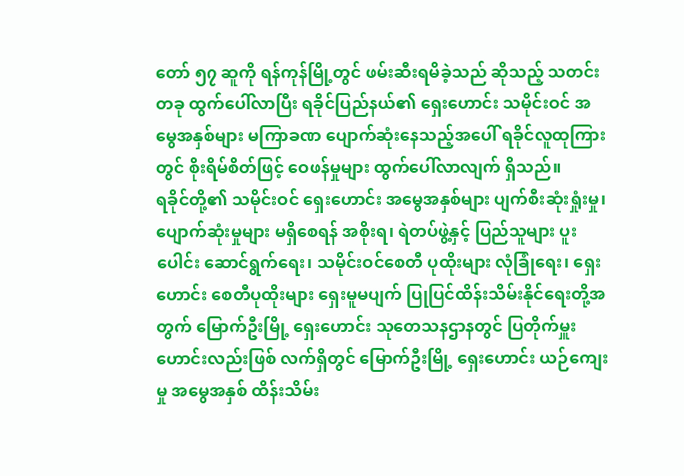တော် ၅၇ ဆူကို ရန်ကုန်မြို့တွင် ဖမ်းဆီးရမိခဲ့သည် ဆိုသည့် သတင်းတခု ထွက်ပေါ်လာပြီး ရခိုင်ပြည်နယ်၏ ရှေးဟောင်း သမိုင်းဝင် အမွေအနှစ်များ မကြာခဏ ပျောက်ဆုံးနေသည့်အပေါ် ရခိုင်လူထုကြားတွင် စိုးရိမ်စိတ်ဖြင့် ဝေဖန်မှုများ ထွက်ပေါ်လာလျက် ရှိသည်။
ရခိုင်တို့၏ သမိုင်းဝင် ရှေးဟောင်း အမွေအနှစ်များ ပျက်စီးဆုံးရှုံးမှု၊ ပျောက်ဆုံးမှုများ မရှိစေရန် အစိုးရ၊ ရဲတပ်ဖွဲ့နှင့် ပြည်သူများ ပူးပေါင်း ဆောင်ရွက်ရေး၊ သမိုင်းဝင်စေတီ ပုထိုးများ လုံခြုံရေး၊ ရှေးဟောင်း စေတီပုထိုးများ ရှေးမူမပျက် ပြုပြင်ထိန်းသိမ်းနိုင်ရေးတို့အတွက် မြောက်ဦးမြို့ ရှေးဟောင်း သုတေသနဌာနတွင် ပြတိုက်မှူးဟောင်းလည်းဖြစ် လက်ရှိတွင် မြောက်ဦးမြို့ ရှေးဟောင်း ယဉ်ကျေးမှု အမွေအနှစ် ထိန်းသိမ်း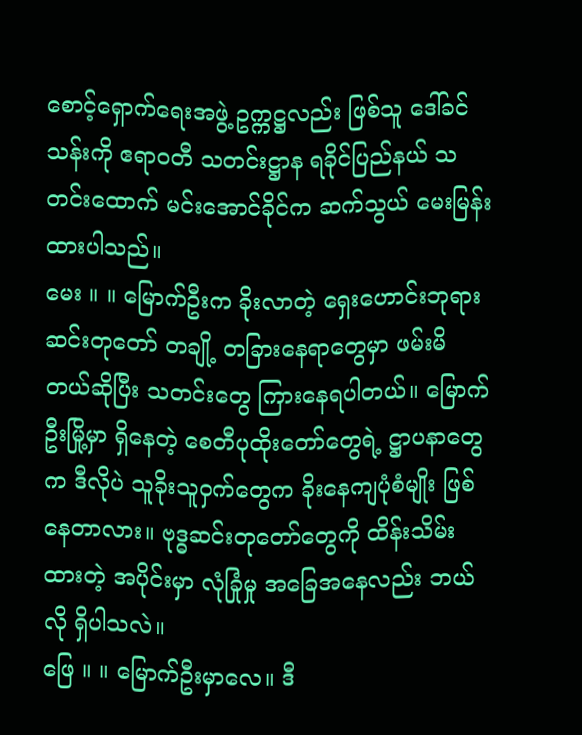စောင့်ရှောက်ရေးအဖွဲ့ ဥက္ကဋ္ဌလည်း ဖြစ်သူ ဒေါ်ခင်သန်းကို ဧရာဝတီ သတင်းဋ္ဌာန ရခိုင်ပြည်နယ် သတင်းထောက် မင်းအောင်ခိုင်က ဆက်သွယ် မေးမြန်းထားပါသည်။
မေး ။ ။ မြောက်ဦးက ခိုးလာတဲ့ ရှေးဟောင်းဘုရား ဆင်းတုတော် တချို့ တခြားနေရာတွေမှာ ဖမ်းမိတယ်ဆိုပြီး သတင်းတွေ ကြားနေရပါတယ်။ မြောက်ဦးမြို့မှာ ရှိနေတဲ့ စေတီပုထိုးတော်တွေရဲ့ ဋ္ဌာပနာတွေက ဒီလိုပဲ သူခိုးသူဝှက်တွေက ခိုးနေကျပုံစံမျိုး ဖြစ်နေတာလား။ ဗုဒ္ဓဆင်းတုတော်တွေကို ထိန်းသိမ်းထားတဲ့ အပိုင်းမှာ လုံခြုံမှု အခြေအနေလည်း ဘယ်လို ရှိပါသလဲ။
ဖြေ ။ ။ မြောက်ဦးမှာလေ။ ဒီ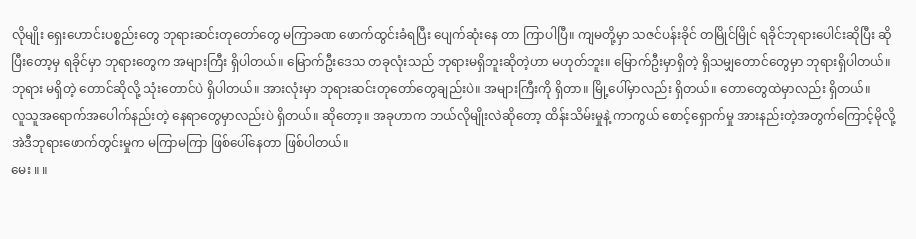လိုမျိုး ရှေးဟောင်းပစ္စည်းတွေ ဘုရားဆင်းတုတော်တွေ မကြာခဏ ဖောက်ထွင်းခံရပြီး ပျေက်ဆုံးနေ တာ ကြာပါပြီ။ ကျမတို့မှာ သဇင်ပန်းခိုင် တမြိုင်မြိုင် ရခိုင်ဘုရားပေါင်းဆိုပြီး ဆိုပြီးတော့မှ ရခိုင်မှာ ဘုရားတွေက အများကြီး ရှိပါတယ်။ မြောက်ဦးဒေသ တခုလုံးသည် ဘုရားမရှိဘူးဆိုတဲ့ဟာ မဟုတ်ဘူး။ မြောက်ဦးမှာရှိတဲ့ ရှိသမျှတောင်တွေမှာ ဘုရားရှိပါတယ်။ ဘုရား မရှိတဲ့ တောင်ဆိုလို့ သုံးတောင်ပဲ ရှိပါတယ်။ အားလုံးမှာ ဘုရားဆင်းတုတော်တွေချည်းပဲ။ အများကြီးကို ရှိတာ။ မြို့ပေါ်မှာလည်း ရှိတယ်။ တောတွေထဲမှာလည်း ရှိတယ်။
လူသူအရောက်အပေါက်နည်းတဲ့ နေရာတွေမှာလည်းပဲ ရှိတယ်။ ဆိုတော့။ အခုဟာက ဘယ်လိုမျိုးလဲဆိုတော့ ထိန်းသိမ်းမှုနဲ့ ကာကွယ် စောင့်ရှောက်မှု အားနည်းတဲ့အတွက်ကြောင့်မိုလို့ အဲဒီဘုရားဖောက်တွင်းမှုက မကြာမကြာ ဖြစ်ပေါ်နေတာ ဖြစ်ပါတယ်။
မေး ။ ။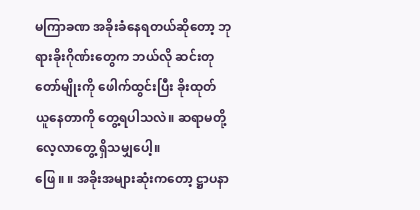မကြာခဏ အခိုးခံနေရတယ်ဆိုတော့ ဘုရားခိုးဂိုဏ်းတွေက ဘယ်လို ဆင်းတုတော်မျိုးကို ဖေါက်ထွင်းပြီး ခိုးထုတ် ယူနေတာကို တွေ့ရပါသလဲ။ ဆရာမတို့ လေ့လာတွေ့ ရှိသမျှပေါ့။
ဖြေ ။ ။ အခိုးအများဆုံးကတော့ ဋ္ဌာပနာ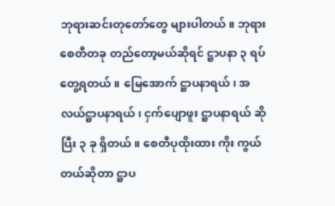ဘုရားဆင်းတုတော်တွေ များပါတယ်။ ဘုရားစေတီတခု တည်တော့မယ်ဆိုရင် ဋ္ဌာပနာ ၃ ရပ် တွေ့ရတယ်။ မြေအောက် ဋ္ဌာပနာရယ်၊ အလယ်ဋ္ဌာပနာရယ်၊ ငှက်ပျောဖူး ဋ္ဌာပနာရယ် ဆိုပြီး ၃ ခု ရှိတယ်။ စေတီပုထိုးထား ကိုး ကွယ်တယ်ဆိုတာ ဋ္ဌာပ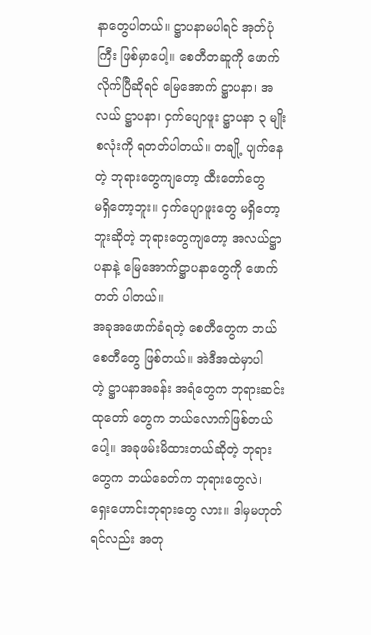နာတွေပါတယ်။ ဋ္ဌာပနာမပါရင် အုတ်ပုံကြီး ဖြစ်မှာပေါ့။ စေတီတဆူကို ဖောက်လိုက်ပြီဆိုရင် မြေအောက် ဋ္ဌာပနာ၊ အလယ် ဋ္ဌာပနာ၊ ငှက်ပျောဖူး ဋ္ဌာပနာ ၃ မျိုးစလုံးကို ရတတ်ပါတယ်။ တချို့ ပျက်နေတဲ့ ဘုရားတွေကျတော့ ထီးတော်တွေ
မရှိတော့ဘူး။ ငှက်ပျောဖူးတွေ မရှိတော့ဘူးဆိုတဲ့ ဘုရားတွေကျတော့ အလယ်ဋ္ဌာပနာနဲ့ မြေအောက်ဋ္ဌာပနာတွေကို ဖောက်တတ် ပါတယ်။
အခုအဖောက်ခံရတဲ့ စေတီတွေက ဘယ်စေတီတွေ ဖြစ်တယ်။ အဲဒီအထဲမှာပါတဲ့ ဋ္ဌာပနာအခန်း အရံတွေက ဘုရားဆင်းထုတော် တွေက ဘယ်လောက်ဖြစ်တယ်ပေါ့။ အခုဖမ်းမိထားတယ်ဆိုတဲ့ ဘုရားတွေက ဘယ်ခေတ်က ဘုရားတွေလဲ၊ ရှေးဟောင်းဘုရားတွေ လား။ ဒါမှမဟုတ်ရင်လည်း အတု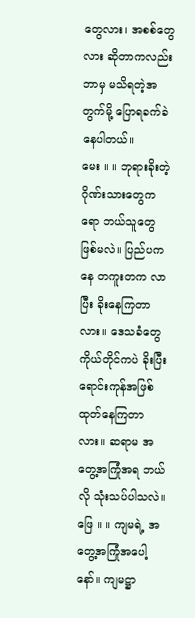တွေလား၊ အစစ်တွေလား ဆိုတာကလည်း ဘာမှ မသိရတဲ့အတွက်မို့ ပြောရခက်ခဲနေပါတယ်။
မေး ။ ။ ဘုရားခိုးတဲ့ ဂိုဏ်းသားတွေကရော ဘယ်သူတွေ ဖြစ်မလဲ။ ပြည်ပကနေ တကူးတက လာပြီး ခိုးနေကြတာလား။ ဒေသခံတွေ ကိုယ်တိုင်ကပဲ ခိုးပြီး ရောင်းကုန်အဖြစ် ထုတ်နေကြတာလား။ ဆရာမ အတွေ့အကြုံအရ ဘယ်လို သုံးသပ်ပါသလဲ။
ဖြေ ။ ။ ကျမရဲ့ အတွေ့အကြုံအပေါ့နော်။ ကျမဋ္ဌာ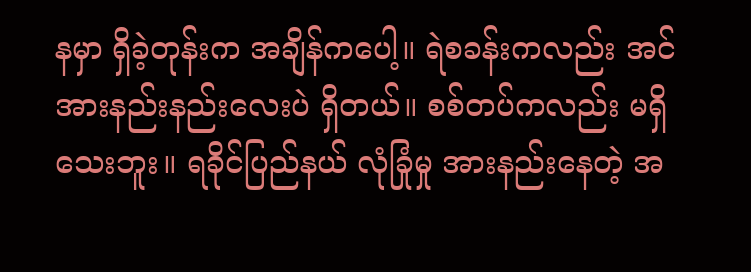နမှာ ရှိခဲ့တုန်းက အချိန်ကပေါ့။ ရဲစခန်းကလည်း အင်အားနည်းနည်းလေးပဲ ရှိတယ်။ စစ်တပ်ကလည်း မရှိသေးဘူး။ ရခိုင်ပြည်နယ် လုံခြုံမှု အားနည်းနေတဲ့ အ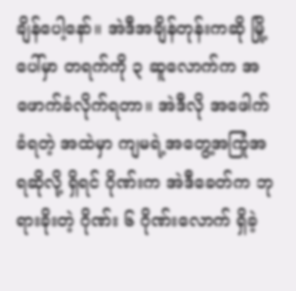ချိန်ပေါ့နော်။ အဲဒီအချိန်တုန်းကဆို မြို့ပေါ်မှာ တရက်ကို ၃ ဆူလောက်က အဖောက်ခံလိုက်ရတာ။ အဲဒီလို အဖေါက်ခံရတဲ့ အထဲမှာ ကျမရဲ့အတွေ့အကြုံအရဆိုလို့ ရှိရင် ဂိုဏ်းက အဲဒီခေတ်က ဘုရားခိုးတဲ့ ဂိုဏ်း ၆ ဂိုဏ်းလောက် ရှိခဲ့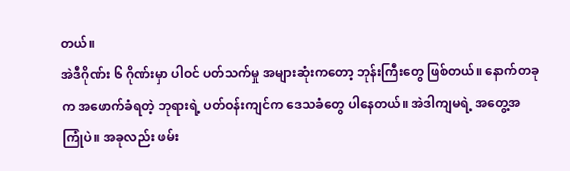တယ်။
အဲဒီဂိုဏ်း ၆ ဂိုဏ်းမှာ ပါဝင် ပတ်သက်မှု အများဆုံးကတော့ ဘုန်းကြီးတွေ ဖြစ်တယ်။ နောက်တခုက အဖောက်ခံရတဲ့ ဘုရားရဲ့ ပတ်ဝန်းကျင်က ဒေသခံတွေ ပါနေတယ်။ အဲဒါကျမရဲ့ အတွေ့အကြုံပဲ။ အခုလည်း ဖမ်း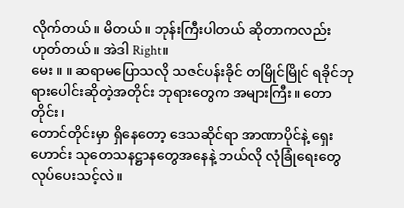လိုက်တယ်။ မိတယ်။ ဘုန်းကြီးပါတယ် ဆိုတာကလည်း ဟုတ်တယ်။ အဲဒါ Right။
မေး ။ ။ ဆရာမပြောသလို သဇင်ပန်းခိုင် တမြိုင်မြိုင် ရခိုင်ဘုရားပေါင်းဆိုတဲ့အတိုင်း ဘုရားတွေက အများကြီး။ တောတိုင်း၊
တောင်တိုင်းမှာ ရှိနေတော့ ဒေသဆိုင်ရာ အာဏာပိုင်နဲ့ ရှေးဟောင်း သုတေသနဋ္ဌာနတွေအနေနဲ့ ဘယ်လို လုံခြုံရေးတွေ လုပ်ပေးသင့်လဲ။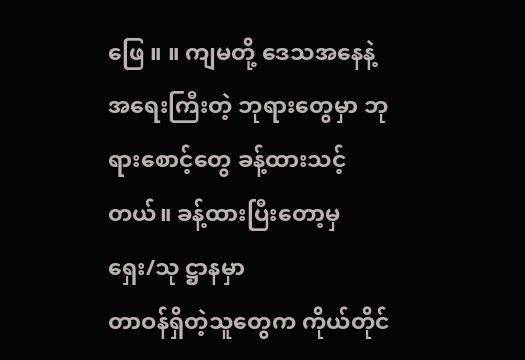ဖြေ ။ ။ ကျမတို့ ဒေသအနေနဲ့ အရေးကြီးတဲ့ ဘုရားတွေမှာ ဘုရားစောင့်တွေ ခန့်ထားသင့်တယ်။ ခန့်ထားပြီးတော့မှ ရှေး/သု ဋ္ဌာနမှာ
တာဝန်ရှိတဲ့သူတွေက ကိုယ်တိုင်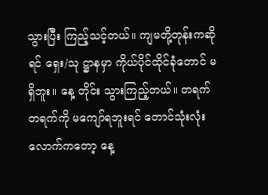သွားပြီး ကြည့်သင့်တယ်။ ကျမတို့တုန်းကဆိုရင် ရှေး/သု ဋ္ဌာနမှာ ကိုယ်ပိုင်ထိုင်ခုံတောင် မရှိဘူး။ နေ့ တိုင်း သွားကြည့်တယ်။ တရက် တရက်ကို မကျော်ရဘူးရင် တောင်သုံးလုံးလောက်ကတော့ နေ့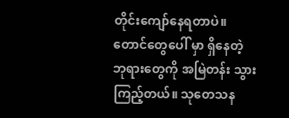တိုင်းကျော်နေရတာပဲ။ တောင်တွေပေါ် မှာ ရှိနေတဲ့ ဘုရားတွေကို အမြဲတန်း သွားကြည့်တယ်။ သုတေသန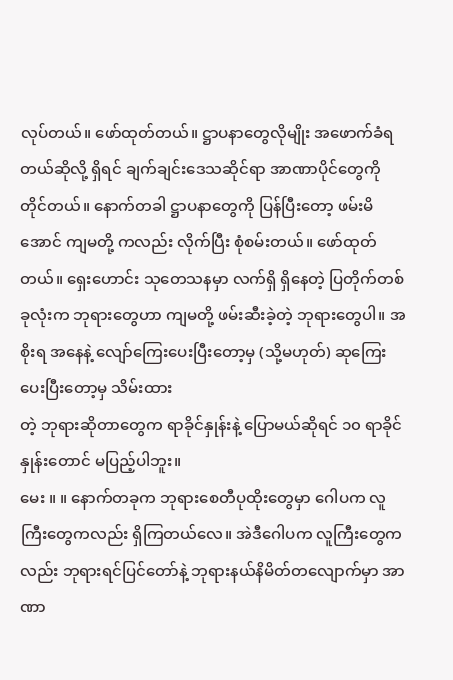လုပ်တယ်။ ဖော်ထုတ်တယ်။ ဋ္ဌာပနာတွေလိုမျိုး အဖောက်ခံရ တယ်ဆိုလို့ ရှိရင် ချက်ချင်းဒေသဆိုင်ရာ အာဏာပိုင်တွေကို တိုင်တယ်။ နောက်တခါ ဋ္ဌာပနာတွေကို ပြန်ပြီးတော့ ဖမ်းမိအောင် ကျမတို့ ကလည်း လိုက်ပြီး စုံစမ်းတယ်။ ဖော်ထုတ်တယ်။ ရှေးဟောင်း သုတေသနမှာ လက်ရှိ ရှိနေတဲ့ ပြတိုက်တစ်ခုလုံးက ဘုရားတွေဟာ ကျမတို့ ဖမ်းဆီးခဲ့တဲ့ ဘုရားတွေပါ။ အစိုးရ အနေနဲ့ လျော်ကြေးပေးပြီးတော့မှ (သို့မဟုတ်) ဆုကြေးပေးပြီးတော့မှ သိမ်းထား
တဲ့ ဘုရားဆိုတာတွေက ရာခိုင်နှုန်းနဲ့ ပြောမယ်ဆိုရင် ၁၀ ရာခိုင်နှုန်းတောင် မပြည့်ပါဘူး။
မေး ။ ။ နောက်တခုက ဘုရားစေတီပုထိုးတွေမှာ ဂေါပက လူကြီးတွေကလည်း ရှိကြတယ်လေ။ အဲဒီဂေါပက လူကြီးတွေကလည်း ဘုရားရင်ပြင်တော်နဲ့ ဘုရားနယ်နိမိတ်တလျောက်မှာ အာဏာ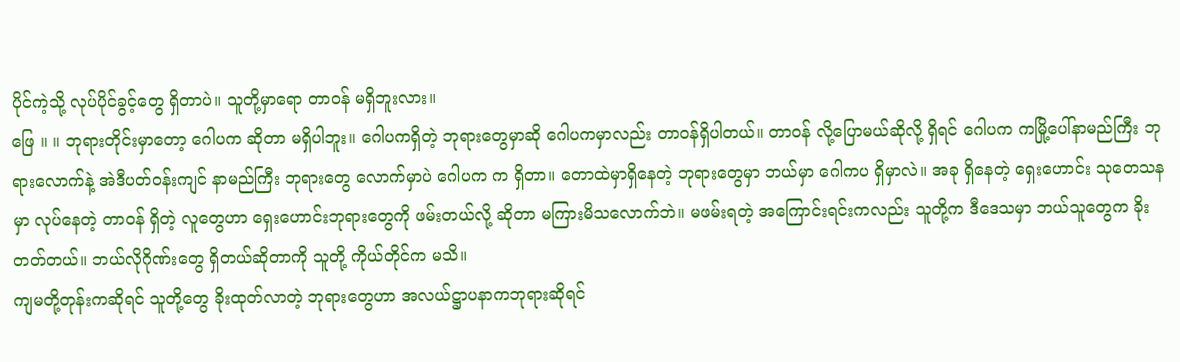ပိုင်ကဲ့သို့ လုပ်ပိုင်ခွင့်တွေ ရှိတာပဲ။ သူတို့မှာရော တာဝန် မရှိဘူးလား။
ဖြေ ။ ။ ဘုရားတိုင်းမှာတော့ ဂေါပက ဆိုတာ မရှိပါဘူး။ ဂေါပကရှိတဲ့ ဘုရားတွေမှာဆို ဂေါပကမှာလည်း တာဝန်ရှိပါတယ်။ တာဝန် လို့ပြောမယ်ဆိုလို့ ရှိရင် ဂေါပက ကမြို့ပေါ်နာမည်ကြီး ဘုရားလောက်နဲ့ အဲဒီပတ်ဝန်းကျင် နာမည်ကြီး ဘုရားတွေ လောက်မှာပဲ ဂေါပက က ရှိတာ။ တောထဲမှာရှိနေတဲ့ ဘုရားတွေမှာ ဘယ်မှာ ဂေါကပ ရှိမှာလဲ။ အခု ရှိနေတဲ့ ရှေးဟောင်း သုတေသနမှာ လုပ်နေတဲ့ တာဝန် ရှိတဲ့ လူတွေဟာ ရှေးဟောင်းဘုရားတွေကို ဖမ်းတယ်လို့ ဆိုတာ မကြားမိသလောက်ဘဲ။ မဖမ်းရတဲ့ အကြောင်းရင်းကလည်း သူတို့က ဒီဒေသမှာ ဘယ်သူတွေက ခိုးတတ်တယ်။ ဘယ်လိုဂိုဏ်းတွေ ရှိတယ်ဆိုတာကို သူတို့ ကိုယ်တိုင်က မသိ။
ကျမတို့တုန်းကဆိုရင် သူတို့တွေ ခိုးထုတ်လာတဲ့ ဘုရားတွေဟာ အလယ်ဋ္ဌာပနာကဘုရားဆိုရင်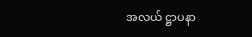အလယ် ဋ္ဌာပနာ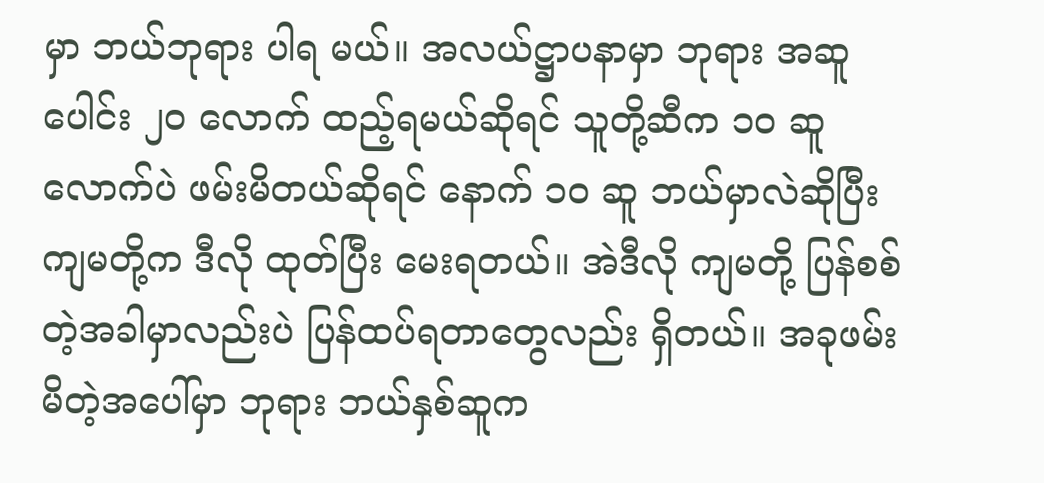မှာ ဘယ်ဘုရား ပါရ မယ်။ အလယ်ဋ္ဌာပနာမှာ ဘုရား အဆူပေါင်း ၂၀ လောက် ထည့်ရမယ်ဆိုရင် သူတို့ဆီက ၁၀ ဆူလောက်ပဲ ဖမ်းမိတယ်ဆိုရင် နောက် ၁၀ ဆူ ဘယ်မှာလဲဆိုပြီး ကျမတို့က ဒီလို ထုတ်ပြီး မေးရတယ်။ အဲဒီလို ကျမတို့ ပြန်စစ်တဲ့အခါမှာလည်းပဲ ပြန်ထပ်ရတာတွေလည်း ရှိတယ်။ အခုဖမ်းမိတဲ့အပေါ်မှာ ဘုရား ဘယ်နှစ်ဆူက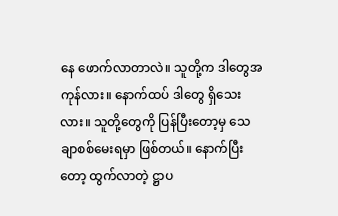နေ ဖောက်လာတာလဲ။ သူတို့က ဒါတွေအကုန်လား။ နောက်ထပ် ဒါတွေ ရှိသေးလား။ သူတို့တွေကို ပြန်ပြီးတော့မှ သေချာစစ်မေးရမှာ ဖြစ်တယ်။ နောက်ပြီးတော့ ထွက်လာတဲ့ ဋ္ဌာပ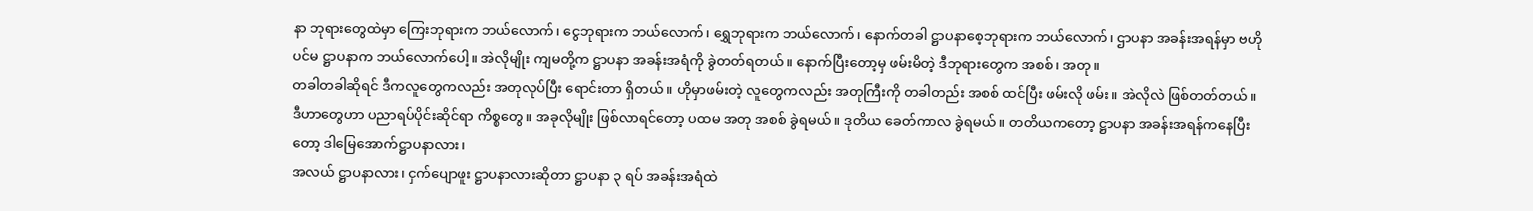နာ ဘုရားတွေထဲမှာ ကြေးဘုရားက ဘယ်လောက်၊ ငွေဘုရားက ဘယ်လောက်၊ ရွှေဘုရားက ဘယ်လောက်၊ နောက်တခါ ဋ္ဌာပနာစေ့ဘုရားက ဘယ်လောက်၊ ဌာပနာ အခန်းအရန်မှာ ဗဟိုပင်မ ဋ္ဌာပနာက ဘယ်လောက်ပေါ့။ အဲလိုမျိုး ကျမတို့က ဋ္ဌာပနာ အခန်းအရံကို ခွဲတတ်ရတယ်။ နောက်ပြီးတော့မှ ဖမ်းမိတဲ့ ဒီဘုရားတွေက အစစ်၊ အတု။
တခါတခါဆိုရင် ဒီကလူတွေကလည်း အတုလုပ်ပြီး ရောင်းတာ ရှိတယ်။ ဟိုမှာဖမ်းတဲ့ လူတွေကလည်း အတုကြီးကို တခါတည်း အစစ် ထင်ပြီး ဖမ်းလို ဖမ်း။ အဲလိုလဲ ဖြစ်တတ်တယ်။ ဒီဟာတွေဟာ ပညာရပ်ပိုင်းဆိုင်ရာ ကိစ္စတွေ။ အခုလိုမျိုး ဖြစ်လာရင်တော့ ပထမ အတု အစစ် ခွဲရမယ်။ ဒုတိယ ခေတ်ကာလ ခွဲရမယ်။ တတိယကတော့ ဋ္ဌာပနာ အခန်းအရန်ကနေပြီးတော့ ဒါမြေအောက်ဋ္ဌာပနာလား၊
အလယ် ဋ္ဌာပနာလား၊ ငှက်ပျောဖူး ဋ္ဌာပနာလားဆိုတာ ဋ္ဌာပနာ ၃ ရပ် အခန်းအရံထဲ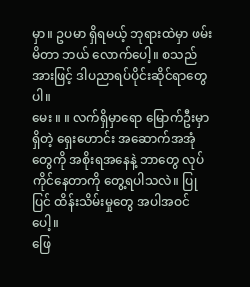မှာ။ ဥပမာ ရှိရမယ့် ဘုရားထဲမှာ ဖမ်းမိတာ ဘယ် လောက်ပေါ့။ စသည်အားဖြင့် ဒါပညာရပ်ပိုင်းဆိုင်ရာတွေပါ။
မေး ။ ။ လက်ရှိမှာရော မြောက်ဦးမှာရှိတဲ့ ရှေးဟောင်း အဆောက်အအုံတွေကို အစိုးရအနေနဲ့ ဘာတွေ လုပ်ကိုင်နေတာကို တွေ့ရပါသလဲ။ ပြုပြင် ထိန်းသိမ်းမှုတွေ အပါအဝင်ပေါ့။
ဖြေ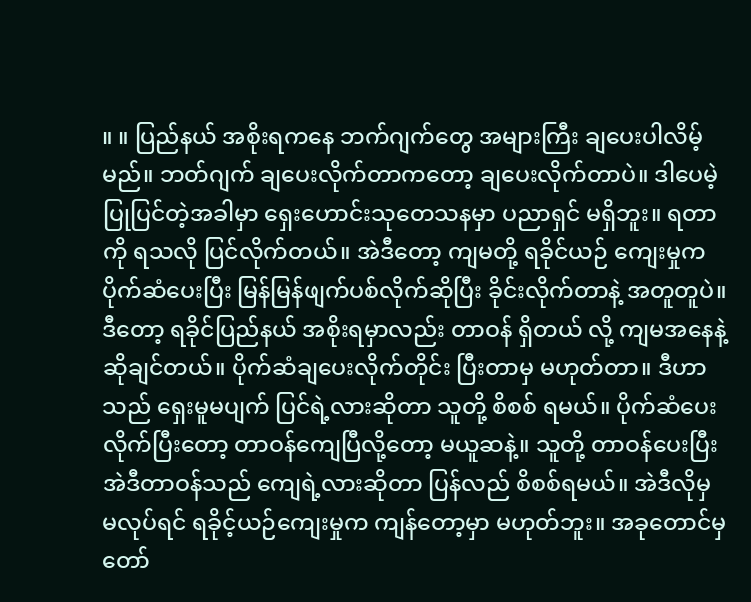။ ။ ပြည်နယ် အစိုးရကနေ ဘက်ဂျက်တွေ အများကြီး ချပေးပါလိမ့်မည်။ ဘတ်ဂျက် ချပေးလိုက်တာကတော့ ချပေးလိုက်တာပဲ။ ဒါပေမဲ့ ပြုပြင်တဲ့အခါမှာ ရှေးဟောင်းသုတေသနမှာ ပညာရှင် မရှိဘူး။ ရတာကို ရသလို ပြင်လိုက်တယ်။ အဲဒီတော့ ကျမတို့ ရခိုင်ယဉ် ကျေးမှုက ပိုက်ဆံပေးပြီး မြန်မြန်ဖျက်ပစ်လိုက်ဆိုပြီး ခိုင်းလိုက်တာနဲ့ အတူတူပဲ။ ဒီတော့ ရခိုင်ပြည်နယ် အစိုးရမှာလည်း တာဝန် ရှိတယ် လို့ ကျမအနေနဲ့ ဆိုချင်တယ်။ ပိုက်ဆံချပေးလိုက်တိုင်း ပြီးတာမှ မဟုတ်တာ။ ဒီဟာသည် ရှေးမူမပျက် ပြင်ရဲ့လားဆိုတာ သူတို့ စိစစ် ရမယ်။ ပိုက်ဆံပေးလိုက်ပြီးတော့ တာဝန်ကျေပြီလို့တော့ မယူဆနဲ့။ သူတို့ တာဝန်ပေးပြီး အဲဒီတာဝန်သည် ကျေရဲ့လားဆိုတာ ပြန်လည် စိစစ်ရမယ်။ အဲဒီလိုမှ မလုပ်ရင် ရခိုင့်ယဉ်ကျေးမှုက ကျန်တော့မှာ မဟုတ်ဘူး။ အခုတောင်မှ တော်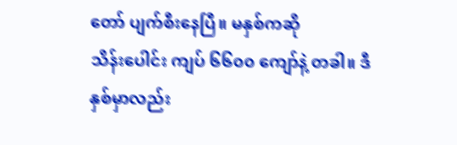တော် ပျက်စီးနေပြီ။ မနှစ်ကဆို
သိန်းပေါင်း ကျပ် ၆၆၀၀ ကျော်နဲ့ တခါ။ ဒီနှစ်မှာလည်း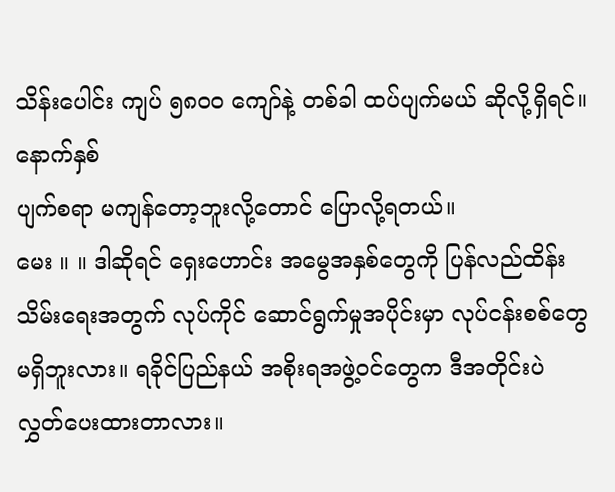သိန်းပေါင်း ကျပ် ၅၈၀၀ ကျော်နဲ့ တစ်ခါ ထပ်ပျက်မယ် ဆိုလို့ရှိရင်။ နောက်နှစ်
ပျက်စရာ မကျန်တော့ဘူးလို့တောင် ပြောလို့ရတယ်။
မေး ။ ။ ဒါဆိုရင် ရှေးဟောင်း အမွေအနှစ်တွေကို ပြန်လည်ထိန်းသိမ်းရေးအတွက် လုပ်ကိုင် ဆောင်ရွက်မှုအပိုင်းမှာ လုပ်ငန်းစစ်တွေ
မရှိဘူးလား။ ရခိုင်ပြည်နယ် အစိုးရအဖွဲ့ဝင်တွေက ဒီအတိုင်းပဲ လွှတ်ပေးထားတာလား။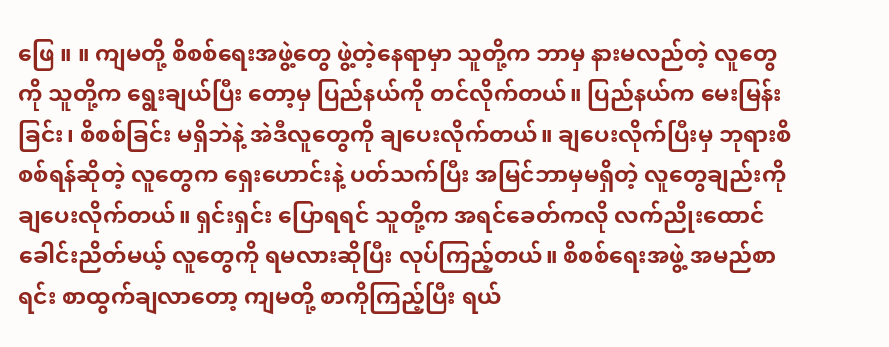ဖြေ ။ ။ ကျမတို့ စိစစ်ရေးအဖွဲ့တွေ ဖွဲ့တဲ့နေရာမှာ သူတို့က ဘာမှ နားမလည်တဲ့ လူတွေကို သူတို့က ရွေးချယ်ပြီး တော့မှ ပြည်နယ်ကို တင်လိုက်တယ်။ ပြည်နယ်က မေးမြန်းခြင်း၊ စိစစ်ခြင်း မရှိဘဲနဲ့ အဲဒီလူတွေကို ချပေးလိုက်တယ်။ ချပေးလိုက်ပြီးမှ ဘုရားစိစစ်ရန်ဆိုတဲ့ လူတွေက ရှေးဟောင်းနဲ့ ပတ်သက်ပြီး အမြင်ဘာမှမရှိတဲ့ လူတွေချည်းကို ချပေးလိုက်တယ်။ ရှင်းရှင်း ပြောရရင် သူတို့က အရင်ခေတ်ကလို လက်ညိုးထောင် ခေါင်းညိတ်မယ့် လူတွေကို ရမလားဆိုပြီး လုပ်ကြည့်တယ်။ စိစစ်ရေးအဖွဲ့ အမည်စာရင်း စာထွက်ချလာတော့ ကျမတို့ စာကိုကြည့်ပြီး ရယ်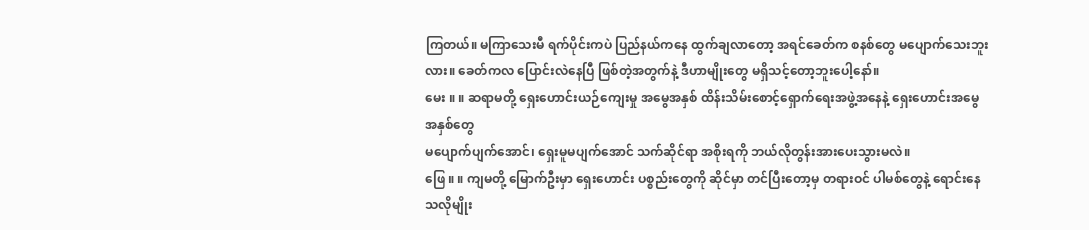ကြတယ်။ မကြာသေးမီ ရက်ပိုင်းကပဲ ပြည်နယ်ကနေ ထွက်ချလာတော့ အရင်ခေတ်က စနစ်တွေ မပျောက်သေးဘူးလား။ ခေတ်ကလ ပြောင်းလဲနေပြီ ဖြစ်တဲ့အတွက်နဲ့ ဒီဟာမျိုးတွေ မရှိသင့်တော့ဘူးပေါ့နော်။
မေး ။ ။ ဆရာမတို့ ရှေးဟောင်းယဉ်ကျေးမှု အမွေအနှစ် ထိန်းသိမ်းစောင့်ရှောက်ရေးအဖွဲ့အနေနဲ့ ရှေးဟောင်းအမွေအနှစ်တွေ
မပျောက်ပျက်အောင်၊ ရှေးမူမပျက်အောင် သက်ဆိုင်ရာ အစိုးရကို ဘယ်လိုတွန်းအားပေးသွားမလဲ။
ဖြေ ။ ။ ကျမတို့ မြောက်ဦးမှာ ရှေးဟောင်း ပစ္စည်းတွေကို ဆိုင်မှာ တင်ပြီးတော့မှ တရားဝင် ပါမစ်တွေနဲ့ ရောင်းနေသလိုမျိုး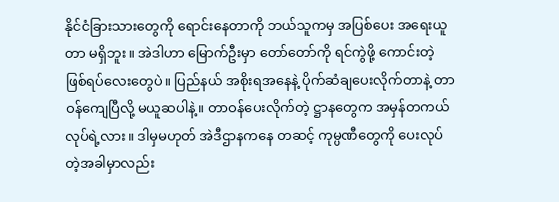နိုင်ငံခြားသားတွေကို ရောင်းနေတာကို ဘယ်သူကမှ အပြစ်ပေး အရေးယူတာ မရှိဘူး။ အဲဒါဟာ မြောက်ဦးမှာ တော်တော်ကို ရင်ကွဲဖို့ ကောင်းတဲ့ ဖြစ်ရပ်လေးတွေပဲ။ ပြည်နယ် အစိုးရအနေနဲ့ ပိုက်ဆံချပေးလိုက်တာနဲ့ တာဝန်ကျေပြီလို့ မယူဆပါနဲ့။ တာဝန်ပေးလိုက်တဲ့ ဋ္ဌာနတွေက အမှန်တကယ် လုပ်ရဲ့လား။ ဒါမှမဟုတ် အဲဒီဌာနကနေ တဆင့် ကုမ္ပဏီတွေကို ပေးလုပ်တဲ့အခါမှာလည်း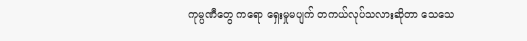ကုမ္ပဏီတွေ ကရော ရှေးမှုမပျက် တကယ်လုပ်သလားဆိုတာ သေသေ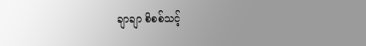ချာချာ စိစစ်သင့်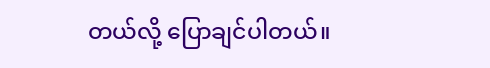တယ်လို့ ပြောချင်ပါတယ်။